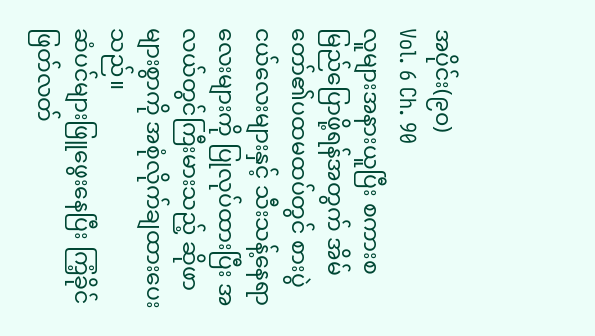အပိုင်း(၉၀)
Vol. 6 Ch. 90
လူများအနားယူပြီး စကားစမြည်ပြောဖို့ရန်အတွက် အိမ်တော်၏ပထမထပ်တွင် စားပွဲငယ်လေးများနှင့် သီးသန့်နေရာလေးများကို ပြုလုပ်ထားပြီး အလယ်တွင်ကြီးမားသည့် ဆိုဖာများစွာကို အစုံလိုက်ချထားပေးသည်။
ဆံပင်များဖြူဖွေးနေပြီး ကြံ့ခိုင်ဖြတ်လတ်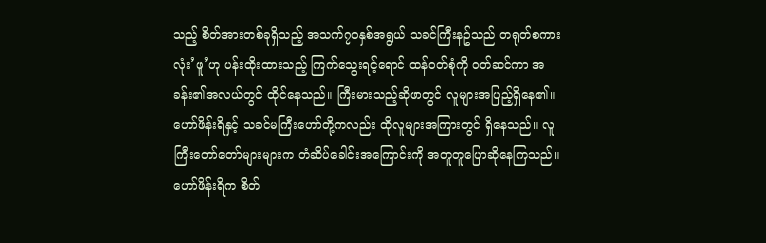သည့် စိတ်အားတစ်ခုရှိသည့် အသက်၇၀နှစ်အရွယ် သခင်ကြီးနဥ်သည် တရုတ်စကားလုံး’ဖူ’ဟု ပန်းထိုးထားသည့် ကြက်သွေးရင့်ရောင် ထန်ဝတ်စုံကို ဝတ်ဆင်ကာ အခန်း၏အလယ်တွင် ထိုင်နေသည်။ ကြီးမားသည့်ဆိုဖာတွင် လူများအပြည့်ရှိနေ၏။
ဟော်ဖိန်းရိနှင့် သခင်မကြီးဟော်တို့ကလည်း ထိုလူများအကြားတွင် ရှိနေသည်။ လူကြီးတော်တော်များများက တံဆိပ်ခေါင်းအကြောင်းကို အတူတူပြောဆိုနေကြသည်။
ဟော်ဖိန်းရိက စိတ်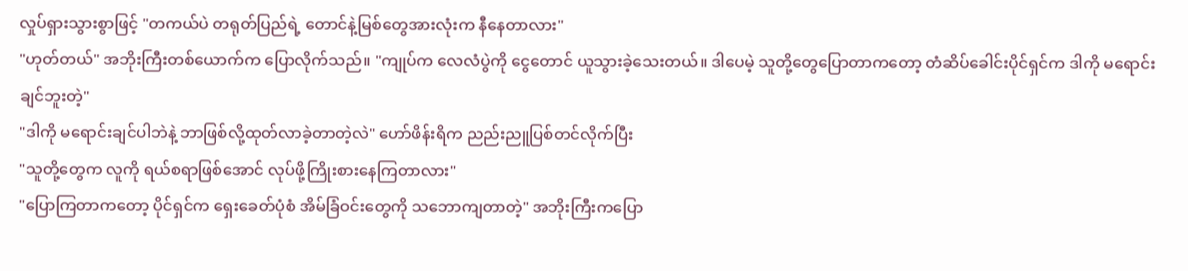လှုပ်ရှားသွားစွာဖြင့် "တကယ်ပဲ တရုတ်ပြည်ရဲ့ တောင်နဲ့မြစ်တွေအားလုံးက နီနေတာလား"
"ဟုတ်တယ်" အဘိုးကြီးတစ်ယောက်က ပြောလိုက်သည်။ "ကျုပ်က လေလံပွဲကို ငွေတောင် ယူသွားခဲ့သေးတယ်။ ဒါပေမဲ့ သူတို့တွေပြောတာကတော့ တံဆိပ်ခေါင်းပိုင်ရှင်က ဒါကို မရောင်းချင်ဘူးတဲ့"
"ဒါကို မရောင်းချင်ပါဘဲနဲ့ ဘာဖြစ်လို့ထုတ်လာခဲ့တာတဲ့လဲ" ဟော်ဖိန်းရိက ညည်းညူပြစ်တင်လိုက်ပြီး
"သူတို့တွေက လူကို ရယ်စရာဖြစ်အောင် လုပ်ဖို့ကြိုးစားနေကြတာလား"
"ပြောကြတာကတော့ ပိုင်ရှင်က ရှေးခေတ်ပုံစံ အိမ်ခြံဝင်းတွေကို သဘောကျတာတဲ့" အဘိုးကြီးကပြော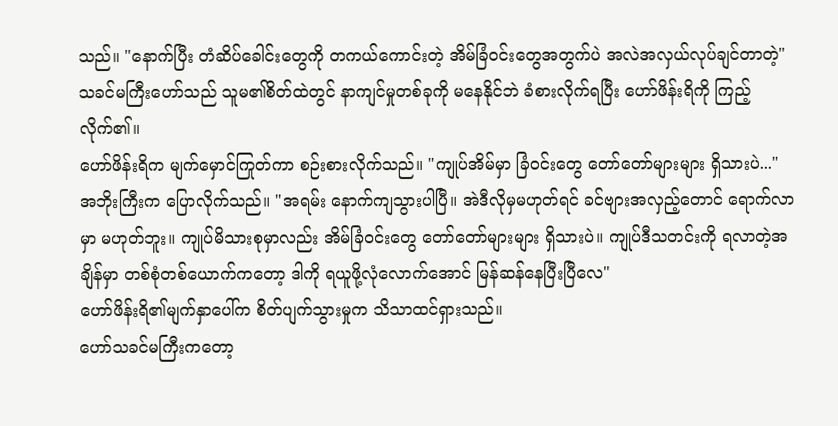သည်။ "နောက်ပြီး တံဆိပ်ခေါင်းတွေကို တကယ်ကောင်းတဲ့ အိမ်ခြံဝင်းတွေအတွက်ပဲ အလဲအလှယ်လုပ်ချင်တာတဲ့"
သခင်မကြီးဟော်သည် သူမ၏စိတ်ထဲတွင် နာကျင်မှုတစ်ခုကို မနေနိုင်ဘဲ ခံစားလိုက်ရပြီး ဟော်ဖိန်းရိကို ကြည့်လိုက်၏။
ဟော်ဖိန်းရိက မျက်မှောင်ကြုတ်ကာ စဉ်းစားလိုက်သည်။ "ကျုပ်အိမ်မှာ ခြံဝင်းတွေ တော်တော်များများ ရှိသားပဲ..."
အဘိုးကြီးက ပြောလိုက်သည်။ "အရမ်း နောက်ကျသွားပါပြီ။ အဲဒီလိုမှမဟုတ်ရင် ခင်ဗျားအလှည့်တောင် ရောက်လာမှာ မဟုတ်ဘူး။ ကျုပ်မိသားစုမှာလည်း အိမ်ခြံဝင်းတွေ တော်တော်များများ ရှိသားပဲ။ ကျုပ်ဒီသတင်းကို ရလာတဲ့အချိန်မှာ တစ်စုံတစ်ယောက်ကတော့ ဒါကို ရယူဖို့လုံလောက်အောင် မြန်ဆန်နေပြီးပြီလေ"
ဟော်ဖိန်းရိ၏မျက်နှာပေါ်က စိတ်ပျက်သွားမှုက သိသာထင်ရှားသည်။
ဟော်သခင်မကြီးကတော့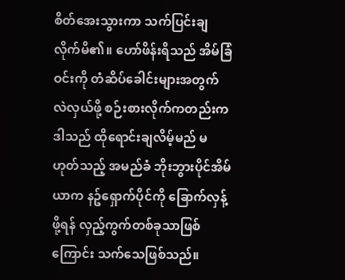စိတ်အေးသွားကာ သက်ပြင်းချလိုက်မိ၏။ ဟော်ဖိန်းရိသည် အိမ်ခြံဝင်းကို တံဆိပ်ခေါင်းများအတွက် လဲလှယ်ဖို့ စဉ်းစားလိုက်ကတည်းက ဒါသည် ထိုရောင်းချလိမ့်မည် မဟုတ်သည့် အမည်ခံ ဘိုးဘွားပိုင်အိမ်ယာက နဥ်ရှောက်ပိုင်ကို ခြောက်လှန့်ဖို့ရန် လှည့်ကွက်တစ်ခုသာဖြစ်ကြောင်း သက်သေဖြစ်သည်။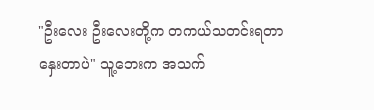"ဦးလေး ဦးလေးတို့က တကယ်သတင်းရတာနှေးတာပဲ" သူ့ဘေးက အသက်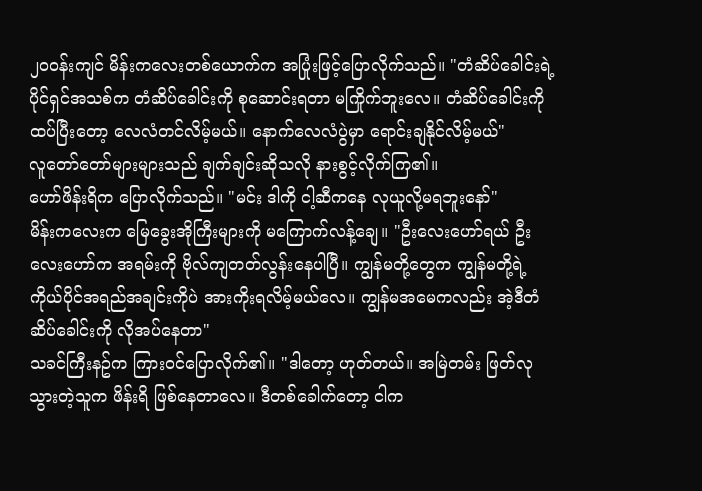၂၀ဝန်းကျင် မိန်းကလေးတစ်ယောက်က အပြုံးဖြင့်ပြောလိုက်သည်။ "တံဆိပ်ခေါင်းရဲ့ ပိုင်ရှင်အသစ်က တံဆိပ်ခေါင်းကို စုဆောင်းရတာ မကြိုက်ဘူးလေ။ တံဆိပ်ခေါင်းကို ထပ်ပြီးတော့ လေလံတင်လိမ့်မယ်။ နောက်လေလံပွဲမှာ ရောင်းချနိုင်လိမ့်မယ်"
လူတော်တော်များများသည် ချက်ချင်းဆိုသလို နားစွင့်လိုက်ကြ၏။
ဟော်ဖိန်းရိက ပြောလိုက်သည်။ "မင်း ဒါကို ငါ့ဆီကနေ လုယူလို့မရဘူးနော်"
မိန်းကလေးက မြေခွေးအိုကြီးများကို မကြောက်လန့်ချေ။ "ဦးလေးဟော်ရယ် ဦးလေးဟော်က အရမ်းကို ဗိုလ်ကျတတ်လွန်းနေပါပြီ။ ကျွန်မတို့တွေက ကျွန်မတို့ရဲ့ ကိုယ်ပိုင်အရည်အချင်းကိုပဲ အားကိုးရလိမ့်မယ်လေ။ ကျွန်မအမေကလည်း အဲ့ဒီတံဆိပ်ခေါင်းကို လိုအပ်နေတာ"
သခင်ကြီးနဥ်က ကြားဝင်ပြောလိုက်၏။ "ဒါတော့ ဟုတ်တယ်။ အမြဲတမ်း ဖြတ်လုသွားတဲ့သူက ဖိန်းရိ ဖြစ်နေတာလေ။ ဒီတစ်ခေါက်တော့ ငါက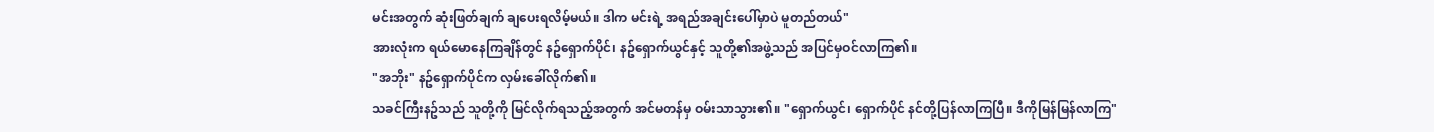မင်းအတွက် ဆုံးဖြတ်ချက် ချပေးရလိမ့်မယ်။ ဒါက မင်းရဲ့ အရည်အချင်းပေါ်မှာပဲ မူတည်တယ်"
အားလုံးက ရယ်မောနေကြချိန်တွင် နဥ်ရှောက်ပိုင်၊ နဥ်ရှောက်ယွင်နှင့် သူတို့၏အဖွဲ့သည် အပြင်မှဝင်လာကြ၏။
"အဘိုး" နဥ်ရှောက်ပိုင်က လှမ်းခေါ်လိုက်၏။
သခင်ကြီးနဥ်သည် သူတို့ကို မြင်လိုက်ရသည့်အတွက် အင်မတန်မှ ဝမ်းသာသွား၏။ "ရှောက်ယွင်၊ ရှောက်ပိုင် နင်တို့ပြန်လာကြပြီ။ ဒီကိုမြန်မြန်လာကြ"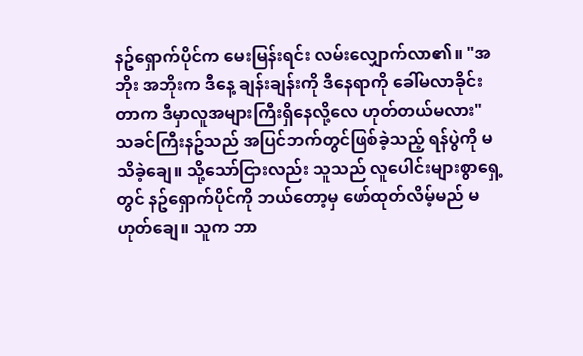နဥ်ရှောက်ပိုင်က မေးမြန်းရင်း လမ်းလျှောက်လာ၏။ "အဘိုး အဘိုးက ဒီနေ့ ချန်းချန်းကို ဒီနေရာကို ခေါ်မလာခိုင်းတာက ဒီမှာလူအများကြီးရှိနေလို့လေ ဟုတ်တယ်မလား"
သခင်ကြီးနဥ်သည် အပြင်ဘက်တွင်ဖြစ်ခဲ့သည့် ရန်ပွဲကို မသိခဲ့ချေ။ သို့သော်ငြားလည်း သူသည် လူပေါင်းများစွာရှေ့တွင် နဥ်ရှောက်ပိုင်ကို ဘယ်တော့မှ ဖော်ထုတ်လိမ့်မည် မဟုတ်ချေ။ သူက ဘာ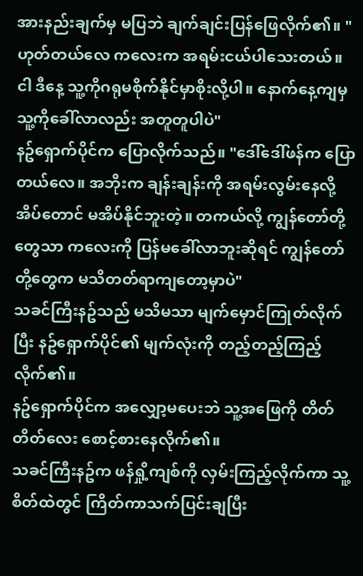အားနည်းချက်မှ မပြဘဲ ချက်ချင်းပြန်ဖြေလိုက်၏။ "ဟုတ်တယ်လေ ကလေးက အရမ်းငယ်ပါသေးတယ်။ ငါ ဒီနေ့ သူ့ကိုဂရုမစိုက်နိုင်မှာစိုးလို့ပါ။ နောက်နေ့ကျမှ သူ့ကိုခေါ်လာလည်း အတူတူပါပဲ"
နဥ်ရှောက်ပိုင်က ပြောလိုက်သည်။ "ဒေါ်ဒေါ်ဖန်က ပြောတယ်လေ။ အဘိုးက ချန်းချန်းကို အရမ်းလွမ်းနေလို့ အိပ်တောင် မအိပ်နိုင်ဘူးတဲ့။ တကယ်လို့ ကျွန်တော်တို့တွေသာ ကလေးကို ပြန်မခေါ်လာဘူးဆိုရင် ကျွန်တော်တို့တွေက မသိတတ်ရာကျတော့မှာပဲ"
သခင်ကြီးနဥ်သည် မသိမသာ မျက်မှောင်ကြုတ်လိုက်ပြီး နဥ်ရှောက်ပိုင်၏ မျက်လုံးကို တည့်တည့်ကြည့်လိုက်၏။
နဥ်ရှောက်ပိုင်က အလျှော့မပေးဘဲ သူ့အဖြေကို တိတ်တိတ်လေး စောင့်စားနေလိုက်၏။
သခင်ကြီးနဥ်က ဖန်ရှို့ကျစ်ကို လှမ်းကြည့်လိုက်ကာ သူ့စိတ်ထဲတွင် ကြိတ်ကာသက်ပြင်းချပြီး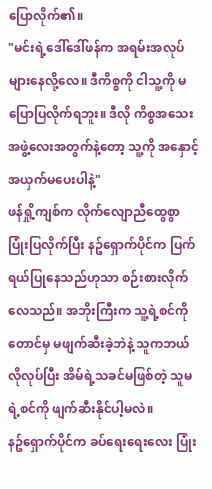ပြောလိုက်၏။
"မင်းရဲ့ဒေါ်ဒေါ်ဖန်က အရမ်းအလုပ်များနေလို့လေ။ ဒီကိစ္စကို ငါသူ့ကို မပြောပြလိုက်ရဘူး။ ဒီလို ကိစ္စအသေးအဖွဲ့လေးအတွက်နဲ့တော့ သူ့ကို အနှောင့်အယှက်မပေးပါနဲ့"
ဖန်ရှို့ကျစ်က လိုက်လျောညီထွေစွာ ပြုံးပြလိုက်ပြီး နဥ်ရှောက်ပိုင်က ပြက်ရယ်ပြုနေသည်ဟုသာ စဉ်းစားလိုက်လေသည်။ အဘိုးကြီးက သူ့ရဲ့စင်ကိုတောင်မှ မဖျက်ဆီးခဲ့ဘဲနဲ့ သူကဘယ်လိုလုပ်ပြီး အိမ်ရဲ့သခင်မဖြစ်တဲ့ သူမရဲ့စင်ကို ဖျက်ဆီးနိုင်ပါ့မလဲ။
နဥ်ရှောက်ပိုင်က ခပ်ရေးရေးလေး ပြုံး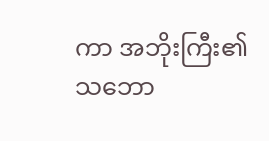ကာ အဘိုးကြီး၏ သဘော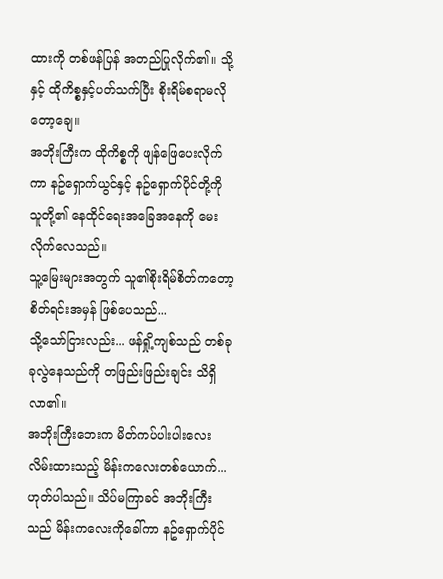ထားကို တစ်ဖန်ပြန် အတည်ပြုလိုက်၏။ သို့နှင့် ထိုကိစ္စနှင့်ပတ်သက်ပြီး စိုးရိမ်စရာမလိုတော့ချေ။
အဘိုးကြီးက ထိုကိစ္စကို ဖျန်ဖြေပေးလိုက်ကာ နဥ်ရှောက်ယွင်နှင့် နဥ်ရှောက်ပိုင်တို့ကို သူတို့၏ နေထိုင်ရေးအခြေအနေကို မေးလိုက်လေသည်။
သူ့မြေးများအတွက် သူ၏စိုးရိမ်စိတ်ကတော့ စိတ်ရင်းအမှန် ဖြစ်ပေသည်...
သို့သော်ငြားလည်း... ဖန်ရှို့ကျစ်သည် တစ်ခုခုလွဲနေသည်ကို တဖြည်းဖြည်းချင်း သိရှိလာ၏။
အဘိုးကြီးဘေးက မိတ်ကပ်ပါးပါးလေးလိမ်းထားသည့် မိန်းကလေးတစ်ယောက်...
ဟုတ်ပါသည်။ သိပ်မကြာခင် အဘိုးကြီးသည် မိန်းကလေးကိုခေါ်ကာ နဥ်ရှောက်ပိုင်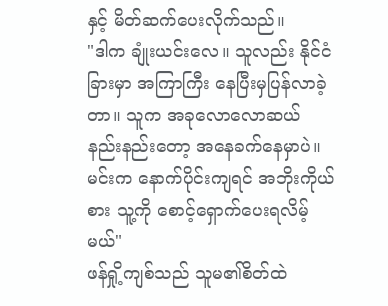နှင့် မိတ်ဆက်ပေးလိုက်သည်။
"ဒါက ချုံးယင်းလေ။ သူလည်း နိုင်ငံခြားမှာ အကြာကြီး နေပြီးမှပြန်လာခဲ့တာ။ သူက အခုလောလောဆယ် နည်းနည်းတော့ အနေခက်နေမှာပဲ။ မင်းက နောက်ပိုင်းကျရင် အဘိုးကိုယ်စား သူ့ကို စောင့်ရှောက်ပေးရလိမ့်မယ်"
ဖန်ရှို့ကျစ်သည် သူမ၏စိတ်ထဲ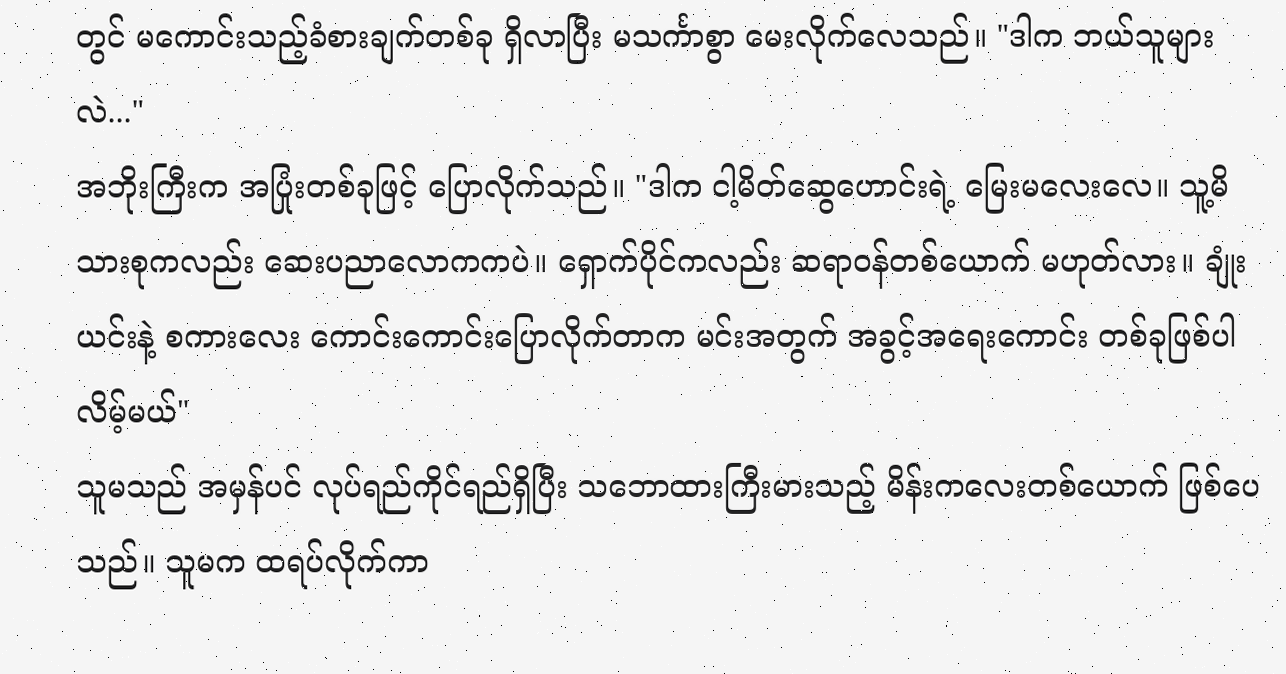တွင် မကောင်းသည့်ခံစားချက်တစ်ခု ရှိလာပြီး မသင်္ကာစွာ မေးလိုက်လေသည်။ "ဒါက ဘယ်သူများလဲ..."
အဘိုးကြီးက အပြုံးတစ်ခုဖြင့် ပြောလိုက်သည်။ "ဒါက ငါ့မိတ်ဆွေဟောင်းရဲ့ မြေးမလေးလေ။ သူ့မိသားစုကလည်း ဆေးပညာလောကကပဲ။ ရှောက်ပိုင်ကလည်း ဆရာဝန်တစ်ယောက် မဟုတ်လား။ ချုံးယင်းနဲ့ စကားလေး ကောင်းကောင်းပြောလိုက်တာက မင်းအတွက် အခွင့်အရေးကောင်း တစ်ခုဖြစ်ပါလိမ့်မယ်"
သူမသည် အမှန်ပင် လုပ်ရည်ကိုင်ရည်ရှိပြီး သဘောထားကြီးမားသည့် မိန်းကလေးတစ်ယောက် ဖြစ်ပေသည်။ သူမက ထရပ်လိုက်ကာ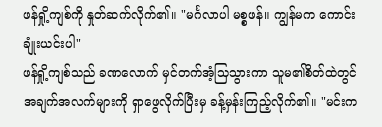ဖန်ရှို့ကျစ်ကို နှုတ်ဆက်လိုက်၏။ "မင်္ဂလာပါ မစ္စဖန်။ ကျွန်မက ကောင်းချုံးယင်းပါ"
ဖန်ရှို့ကျစ်သည် ခဏလောက် မှင်တက်အံ့သြသွားကာ သူမ၏စိတ်ထဲတွင် အချက်အလက်များကို ရှာဖွေလိုက်ပြီးမှ ခန့်မှန်းကြည့်လိုက်၏။ "မင်းက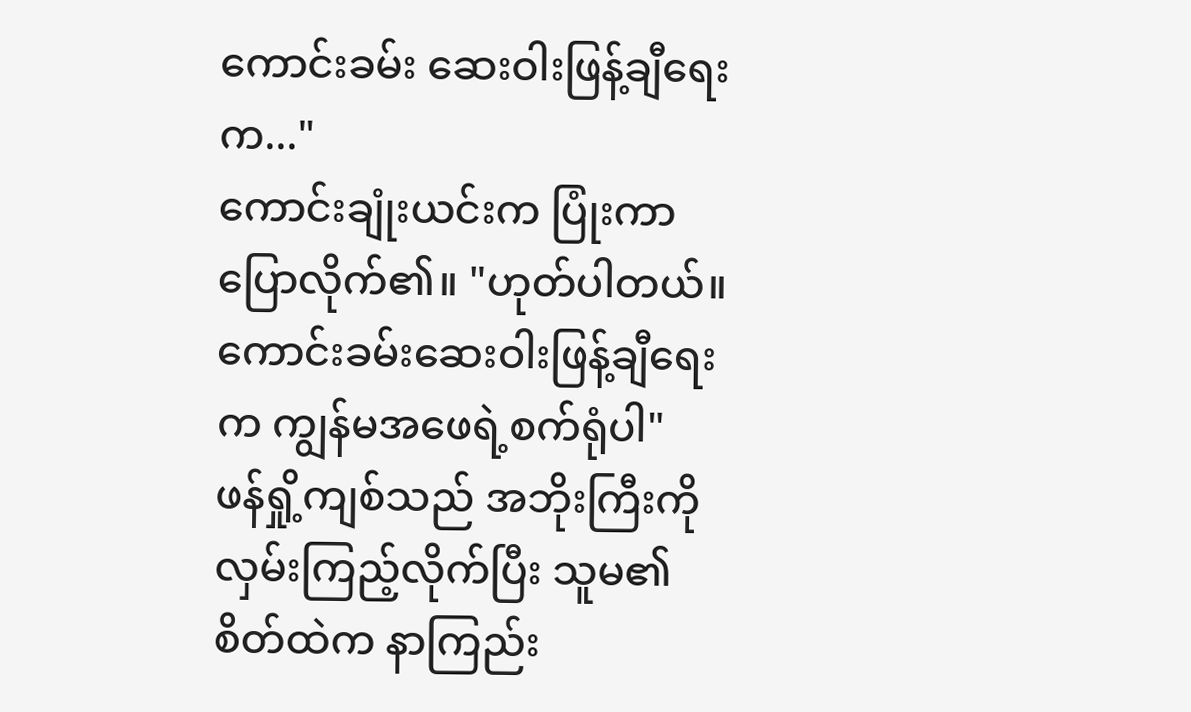ကောင်းခမ်း ဆေးဝါးဖြန့်ချီရေးက..."
ကောင်းချုံးယင်းက ပြုံးကာပြောလိုက်၏။ "ဟုတ်ပါတယ်။ ကောင်းခမ်းဆေးဝါးဖြန့်ချီရေးက ကျွန်မအဖေရဲ့စက်ရုံပါ"
ဖန်ရှို့ကျစ်သည် အဘိုးကြီးကို လှမ်းကြည့်လိုက်ပြီး သူမ၏စိတ်ထဲက နာကြည်း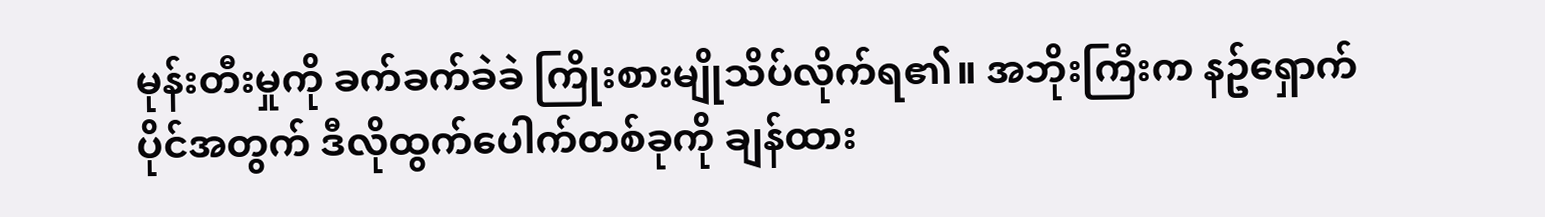မုန်းတီးမှုကို ခက်ခက်ခဲခဲ ကြိုးစားမျိုသိပ်လိုက်ရ၏။ အဘိုးကြီးက နဥ်ရှောက်ပိုင်အတွက် ဒီလိုထွက်ပေါက်တစ်ခုကို ချန်ထား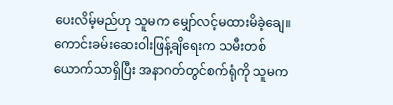ပေးလိမ့်မည်ဟု သူမက မျှော်လင့်မထားမိခဲ့ချေ။
ကောင်းခမ်းဆေးဝါးဖြန့်ချိရေးက သမီးတစ်ယောက်သာရှိပြီး အနာဂတ်တွင်စက်ရုံကို သူမက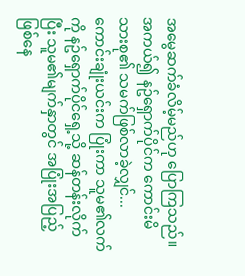အမွေဆက်ခံလိမ့်မည်ဟု ပြောကြသည်။ အကယ်၍ နဥ်ရှောက်ပိုင်က ကောင်းမိသားစု၏ သမက်ဖြစ်လာခဲ့လျှင်...
ကောင်းချုံးယင်းက ပြုံးကာ သူမ၏လက်ကို နဥ်ရှောက်ပိုင်ရှေ့သို့ ဆန်တန်းလိုက်ပြီး သူမ၏မျက်နှာတွင် အပြုံးအပြည့် ဖြစ်နေ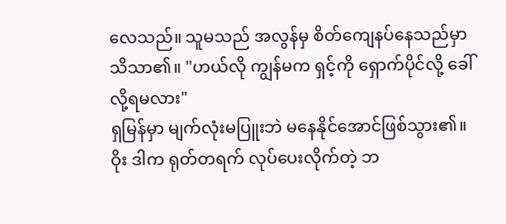လေသည်။ သူမသည် အလွန်မှ စိတ်ကျေနပ်နေသည်မှာ သိသာ၏။ "ဟယ်လို ကျွန်မက ရှင့်ကို ရှောက်ပိုင်လို့ ခေါ်လို့ရမလား"
ရှမြန်မှာ မျက်လုံးမပြူးဘဲ မနေနိုင်အောင်ဖြစ်သွား၏။ ဝိုး ဒါက ရုတ်တရက် လုပ်ပေးလိုက်တဲ့ ဘ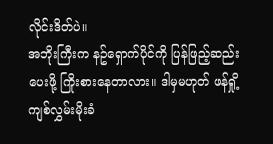လိုင်းဒိတ်ပဲ။
အဘိုးကြီးက နဥ်ရှောက်ပိုင်ကို ပြန်ဖြည့်ဆည်းပေးဖို့ ကြိုးစားနေတာလား။ ဒါမှမဟုတ် ဖန်ရှို့ကျစ်လွှမ်းမိုးခံ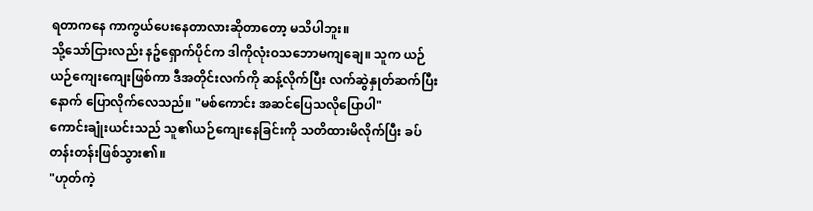ရတာကနေ ကာကွယ်ပေးနေတာလားဆိုတာတော့ မသိပါဘူး။
သို့သော်ငြားလည်း နဥ်ရှောက်ပိုင်က ဒါကိုလုံးဝသဘောမကျချေ။ သူက ယဉ်ယဉ်ကျေးကျေးဖြစ်ကာ ဒီအတိုင်းလက်ကို ဆန့်လိုက်ပြီး လက်ဆွဲနှုတ်ဆက်ပြီးနောက် ပြောလိုက်လေသည်။ "မစ်ကောင်း အဆင်ပြေသလိုပြောပါ"
ကောင်းချုံးယင်းသည် သူ၏ယဉ်ကျေးနေခြင်းကို သတိထားမိလိုက်ပြီး ခပ်တန်းတန်းဖြစ်သွား၏။
"ဟုတ်ကဲ့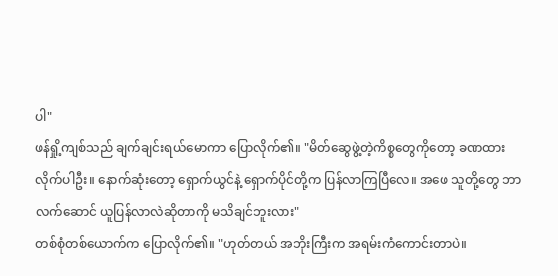ပါ"
ဖန်ရှို့ကျစ်သည် ချက်ချင်းရယ်မောကာ ပြောလိုက်၏။ "မိတ်ဆွေဖွဲ့တဲ့ကိစ္စတွေကိုတော့ ခဏထားလိုက်ပါဦး။ နောက်ဆုံးတော့ ရှောက်ယွင်နဲ့ ရှောက်ပိုင်တို့က ပြန်လာကြပြီလေ။ အဖေ သူတို့တွေ ဘာလက်ဆောင် ယူပြန်လာလဲဆိုတာကို မသိချင်ဘူးလား"
တစ်စုံတစ်ယောက်က ပြောလိုက်၏။ "ဟုတ်တယ် အဘိုးကြီးက အရမ်းကံကောင်းတာပဲ။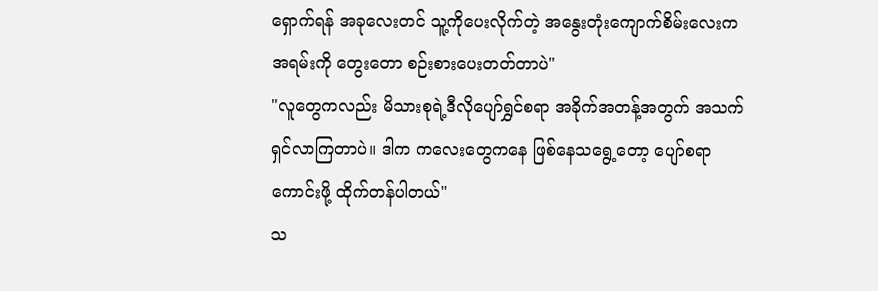ရှောက်ရန် အခုလေးတင် သူ့ကိုပေးလိုက်တဲ့ အနွေးတုံးကျောက်စိမ်းလေးက အရမ်းကို တွေးတော စဉ်းစားပေးတတ်တာပဲ"
"လူတွေကလည်း မိသားစုရဲ့ဒီလိုပျော်ရွှင်စရာ အခိုက်အတန့်အတွက် အသက်ရှင်လာကြတာပဲ။ ဒါက ကလေးတွေကနေ ဖြစ်နေသရွေ့တော့ ပျော်စရာကောင်းဖို့ ထိုက်တန်ပါတယ်"
သ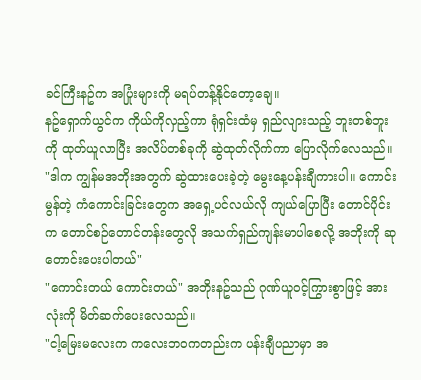ခင်ကြီးနဥ်က အပြုံးများကို မရပ်တန့်နိုင်တော့ချေ။
နဥ်ရှောက်ယွင်က ကိုယ်ကိုလှည့်ကာ ရုံရှင်းထံမှ ရှည်လျားသည့် ဘူးတစ်ဘူးကို ထုတ်ယူလာပြီး အလိပ်တစ်ခုကို ဆွဲထုတ်လိုက်ကာ ပြောလိုက်လေသည်။ "ဒါက ကျွန်မအဘိုးအတွက် ဆွဲထားပေးခဲ့တဲ့ မွေးနေ့ပန်းချီကားပါ။ ကောင်းမွန်တဲ့ ကံကောင်းခြင်းတွေက အရှေ့ပင်လယ်လို ကျယ်ပြောပြီး တောင်ပိုင်းက တောင်စဉ်တောင်တန်းတွေလို အသက်ရှည်ကျန်းမာပါစေလို့ အဘိုးကို ဆုတောင်းပေးပါတယ်"
"ကောင်းတယ် ကောင်းတယ်" အဘိုးနဥ်သည် ဂုဏ်ယူ၀င့်ကြွားစွာဖြင့် အားလုံးကို မိတ်ဆက်ပေးလေသည်။
"ငါ့မြေးမလေးက ကလေးဘဝကတည်းက ပန်းချီပညာမှာ အ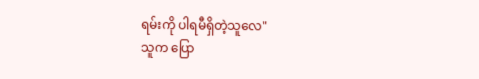ရမ်းကို ပါရမီရှိတဲ့သူလေ"
သူက ပြော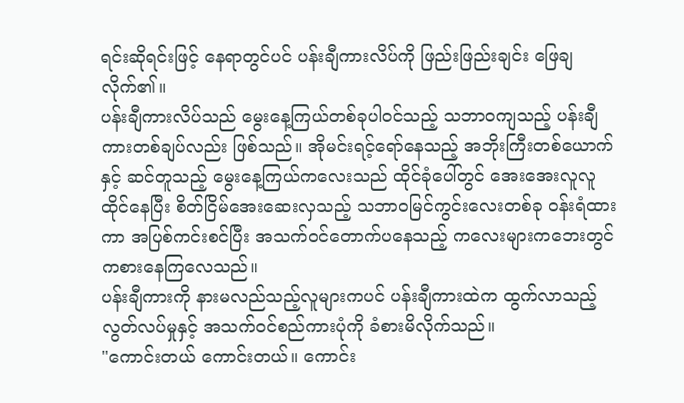ရင်းဆိုရင်းဖြင့် နေရာတွင်ပင် ပန်းချီကားလိပ်ကို ဖြည်းဖြည်းချင်း ဖြေချလိုက်၏။
ပန်းချီကားလိပ်သည် မွေးနေ့ကြယ်တစ်ခုပါဝင်သည့် သဘာဝကျသည့် ပန်းချီကားတစ်ချပ်လည်း ဖြစ်သည်။ အိုမင်းရင့်ရော်နေသည့် အဘိုးကြီးတစ်ယောက်နှင့် ဆင်တူသည့် မွေးနေ့ကြယ်ကလေးသည် ထိုင်ခုံပေါ်တွင် အေးအေးလူလူ ထိုင်နေပြီး စိတ်ငြိမ်အေးဆေးလှသည့် သဘာဝမြင်ကွင်းလေးတစ်ခု ဝန်းရံထားကာ အပြစ်ကင်းစင်ပြီး အသက်ဝင်တောက်ပနေသည့် ကလေးများကဘေးတွင် ကစားနေကြလေသည်။
ပန်းချီကားကို နားမလည်သည့်လူများကပင် ပန်းချီကားထဲက ထွက်လာသည့် လွတ်လပ်မှုနှင့် အသက်ဝင်စည်ကားပုံကို ခံစားမိလိုက်သည်။
"ကောင်းတယ် ကောင်းတယ်။ ကောင်း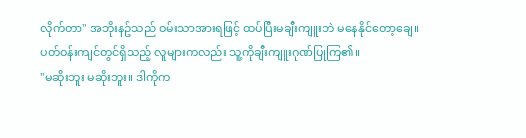လိုက်တာ" အဘိုးနဥ်သည် ဝမ်းသာအားရဖြင့် ထပ်ပြီးမချီးကျူးဘဲ မနေနိုင်တော့ချေ။
ပတ်ဝန်းကျင်တွင်ရှိသည့် လူများကလည်း သူ့ကိုချီးကျူးဂုဏ်ပြုကြ၏။
"မဆိုးဘူး မဆိုးဘူး။ ဒါကိုက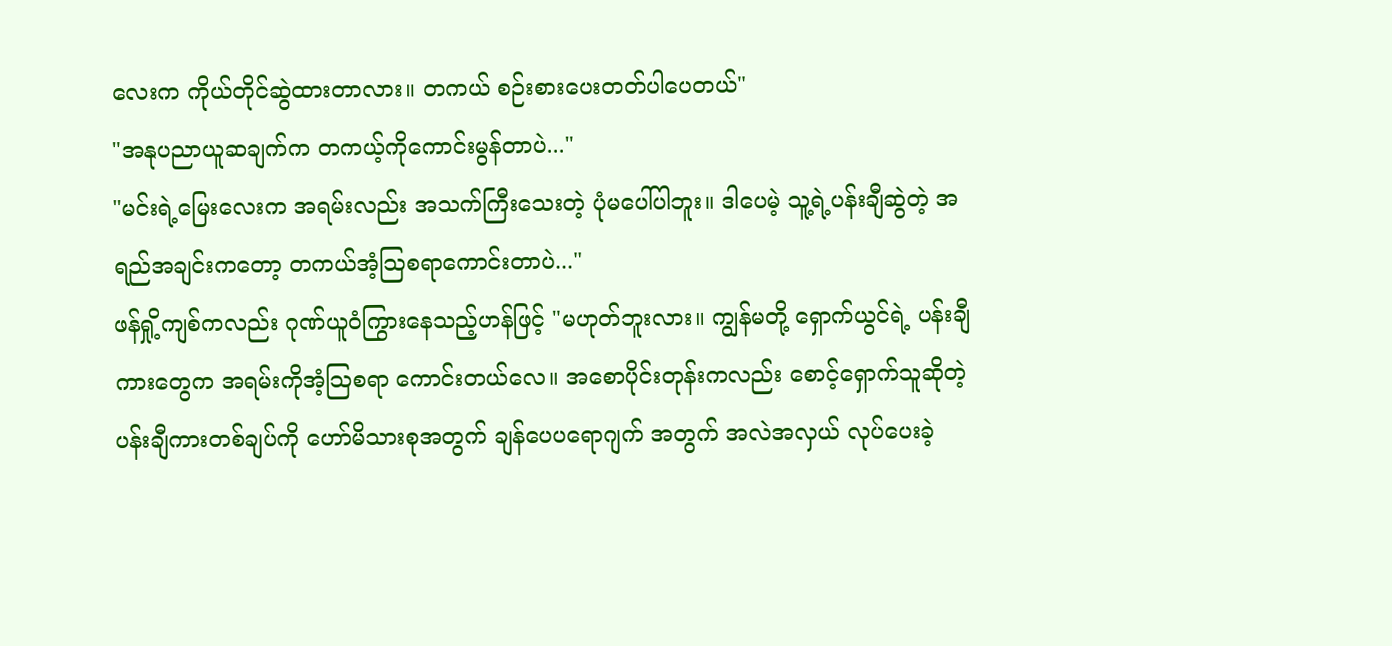လေးက ကိုယ်တိုင်ဆွဲထားတာလား။ တကယ် စဉ်းစားပေးတတ်ပါပေတယ်"
"အနုပညာယူဆချက်က တကယ့်ကိုကောင်းမွန်တာပဲ..."
"မင်းရဲ့မြေးလေးက အရမ်းလည်း အသက်ကြီးသေးတဲ့ ပုံမပေါ်ပါဘူး။ ဒါပေမဲ့ သူ့ရဲ့ပန်းချီဆွဲတဲ့ အရည်အချင်းကတော့ တကယ်အံ့သြစရာကောင်းတာပဲ..."
ဖန်ရှို့ကျစ်ကလည်း ဂုဏ်ယူဝံကြွားနေသည့်ဟန်ဖြင့် "မဟုတ်ဘူးလား။ ကျွန်မတို့ ရှောက်ယွင်ရဲ့ ပန်းချီကားတွေက အရမ်းကိုအံ့သြစရာ ကောင်းတယ်လေ။ အစောပိုင်းတုန်းကလည်း စောင့်ရှောက်သူဆိုတဲ့ ပန်းချီကားတစ်ချပ်ကို ဟော်မိသားစုအတွက် ချန်ပေပရောဂျက် အတွက် အလဲအလှယ် လုပ်ပေးခဲ့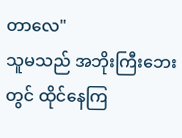တာလေ"
သူမသည် အဘိုးကြီးဘေးတွင် ထိုင်နေကြ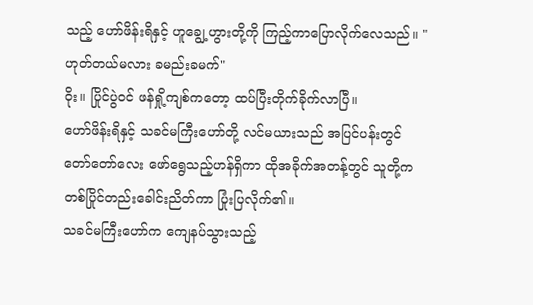သည့် ဟော်ဖိန်းရိနှင့် ဟူချွေ့ဟွားတို့ကို ကြည့်ကာပြောလိုက်လေသည်။ "ဟုတ်တယ်မလား ခမည်းခမက်"
ဝိုး။ ပြိုင်ပွဲဝင် ဖန်ရှို့ကျစ်ကတော့ ထပ်ပြီးတိုက်ခိုက်လာပြီ။
ဟော်ဖိန်းရိနှင့် သခင်မကြီးဟော်တို့ လင်မယားသည် အပြင်ပန်းတွင် တော်တော်လေး ဖော်ရွေသည့်ဟန်ရှိကာ ထိုအခိုက်အတန့်တွင် သူတို့က တစ်ပြိုင်တည်းခေါင်းညိတ်ကာ ပြုံးပြလိုက်၏။
သခင်မကြီးဟော်က ကျေနပ်သွားသည့်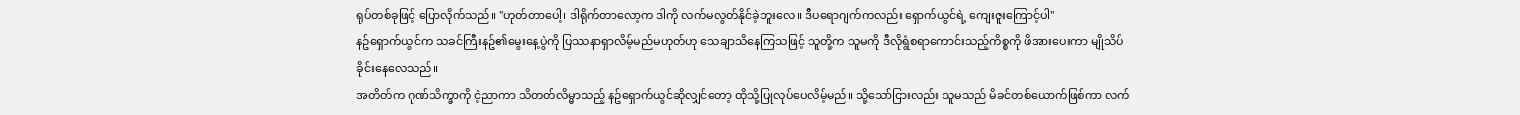ရုပ်တစ်ခုဖြင့် ပြောလိုက်သည်။ "ဟုတ်တာပေါ့၊ ဒါရိုက်တာလော့က ဒါကို လက်မလွတ်နိုင်ခဲ့ဘူးလေ။ ဒီပရောဂျက်ကလည်း ရှောက်ယွင်ရဲ့ ကျေးဇူးကြောင့်ပါ"
နဥ်ရှောက်ယွင်က သခင်ကြီးနဥ်၏မွေးနေ့ပွဲကို ပြဿနာရှာလိမ့်မည်မဟုတ်ဟု သေချာသိနေကြသဖြင့် သူတို့က သူမကို ဒီလိုရွံစရာကောင်းသည့်ကိစ္စကို ဖိအားပေးကာ မျိုသိပ်ခိုင်းနေလေသည်။
အတိတ်က ဂုဏ်သိက္ခာကို ငဲ့ညာကာ သိတတ်လိမ္မာသည့် နဥ်ရှောက်ယွင်ဆိုလျှင်တော့ ထိုသို့ပြုလုပ်ပေလိမ့်မည်။ သို့သော်ငြားလည်း သူမသည် မိခင်တစ်ယောက်ဖြစ်ကာ လက်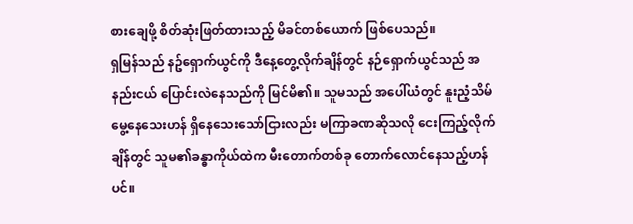စားချေဖို့ စိတ်ဆုံးဖြတ်ထားသည့် မိခင်တစ်ယောက် ဖြစ်ပေသည်။
ရှမြန်သည် နဥ်ရှောက်ယွင်ကို ဒီနေ့တွေ့လိုက်ချိန်တွင် နဉ်ရှောက်ယွင်သည် အနည်းငယ် ပြောင်းလဲနေသည်ကို မြင်မိ၏။ သူမသည် အပေါ်ယံတွင် နူးညံ့သိမ်မွေ့နေသေးဟန် ရှိနေသေးသော်ငြားလည်း မကြာခဏဆိုသလို ငေးကြည့်လိုက်ချိန်တွင် သူမ၏ခန္ဓာကိုယ်ထဲက မီးတောက်တစ်ခု တောက်လောင်နေသည့်ဟန်ပင်။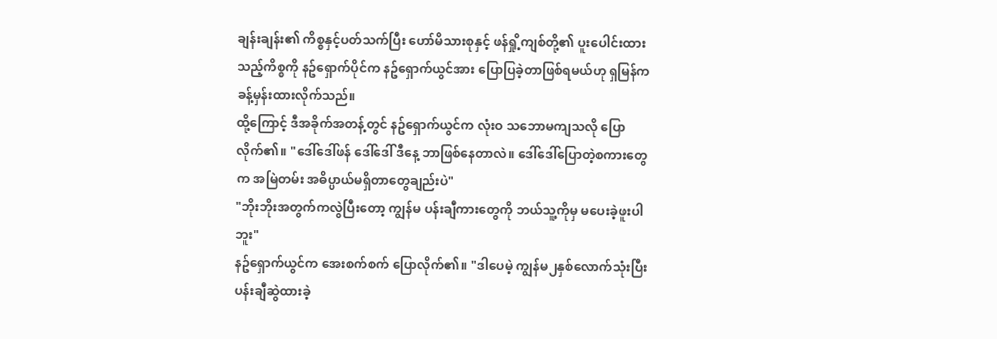ချန်းချန်း၏ ကိစ္စနှင့်ပတ်သက်ပြီး ဟော်မိသားစုနှင့် ဖန်ရှို့ကျစ်တို့၏ ပူးပေါင်းထားသည့်ကိစ္စကို နဥ်ရှောက်ပိုင်က နဥ်ရှောက်ယွင်အား ပြောပြခဲ့တာဖြစ်ရမယ်ဟု ရှမြန်က ခန့်မှန်းထားလိုက်သည်။
ထို့ကြောင့် ဒီအခိုက်အတန့်တွင် နဥ်ရှောက်ယွင်က လုံးဝ သဘောမကျသလို ပြောလိုက်၏။ "ဒေါ်ဒေါ်ဖန် ဒေါ်ဒေါ် ဒီနေ့ ဘာဖြစ်နေတာလဲ။ ဒေါ်ဒေါ်ပြောတဲ့စကားတွေက အမြဲတမ်း အဓိပ္ပာယ်မရှိတာတွေချည်းပဲ"
"ဘိုးဘိုးအတွက်ကလွဲပြီးတော့ ကျွန်မ ပန်းချီကားတွေကို ဘယ်သူ့ကိုမှ မပေးခဲ့ဖူးပါဘူး"
နဥ်ရှောက်ယွင်က အေးစက်စက် ပြောလိုက်၏။ "ဒါပေမဲ့ ကျွန်မ၂နှစ်လောက်သုံးပြီး ပန်းချီဆွဲထားခဲ့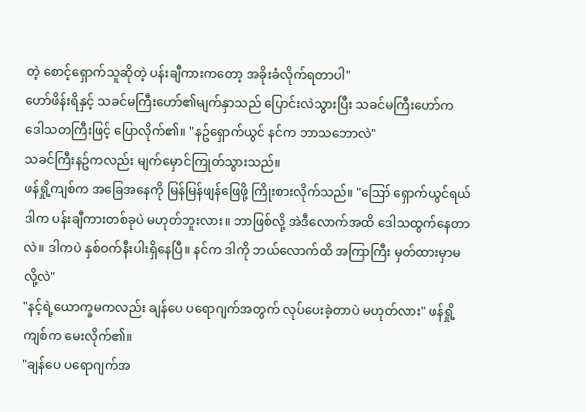တဲ့ စောင့်ရှောက်သူဆိုတဲ့ ပန်းချီကားကတော့ အခိုးခံလိုက်ရတာပါ"
ဟော်ဖိန်းရိနှင့် သခင်မကြီးဟော်၏မျက်နှာသည် ပြောင်းလဲသွားပြီး သခင်မကြီးဟော်က ဒေါသတကြီးဖြင့် ပြောလိုက်၏။ "နဥ်ရှောက်ယွင် နင်က ဘာသဘောလဲ"
သခင်ကြီးနဥ်ကလည်း မျက်မှောင်ကြုတ်သွားသည်။
ဖန်ရှို့ကျစ်က အခြေအနေကို မြန်မြန်ဖျန်ဖြေဖို့ ကြိုးစားလိုက်သည်။ "ဪ ရှောက်ယွင်ရယ် ဒါက ပန်းချီကားတစ်ခုပဲ မဟုတ်ဘူးလား။ ဘာဖြစ်လို့ အဲဒီလောက်အထိ ဒေါသထွက်နေတာလဲ။ ဒါကပဲ နှစ်ဝက်နီးပါးရှိနေပြီ။ နင်က ဒါကို ဘယ်လောက်ထိ အကြာကြီး မှတ်ထားမှာမလို့လဲ"
"နင့်ရဲ့ယောက္ခမကလည်း ချန်ပေ ပရောဂျက်အတွက် လုပ်ပေးခဲ့တာပဲ မဟုတ်လား" ဖန်ရှို့ကျစ်က မေးလိုက်၏။
"ချန်ပေ ပရောဂျက်အ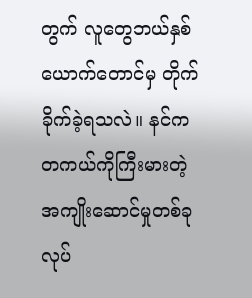တွက် လူတွေဘယ်နှစ်ယောက်တောင်မှ တိုက်ခိုက်ခဲ့ရသလဲ။ နင်က တကယ်ကိုကြီးမားတဲ့ အကျိုးဆောင်မှုတစ်ခုလုပ်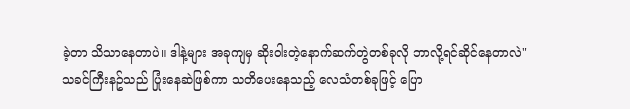ခဲ့တာ သိသာနေတာပဲ။ ဒါနဲ့များ အခုကျမှ ဆိုးဝါးတဲ့နောက်ဆက်တွဲတစ်ခုလို ဘာလို့ရင်ဆိုင်နေတာလဲ"
သခင်ကြီးနဥ်သည် ပြုံးနေဆဲဖြစ်ကာ သတိပေးနေသည့် လေသံတစ်ခုဖြင့် ပြော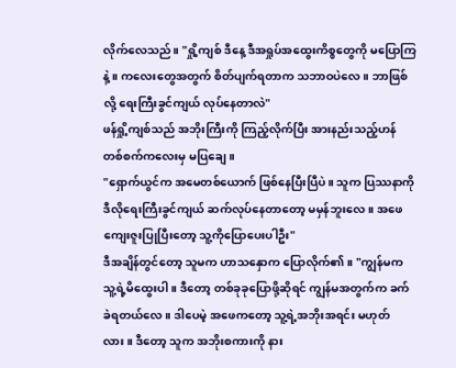လိုက်လေသည်။ "ရှို့ကျစ် ဒီနေ့ ဒီအရှုပ်အထွေးကိစ္စတွေကို မပြောကြနဲ့။ ကလေးတွေအတွက် စိတ်ပျက်ရတာက သဘာဝပဲလေ။ ဘာဖြစ်လို့ ရေးကြီးခွင်ကျယ် လုပ်နေတာလဲ"
ဖန်ရှို့ကျစ်သည် အဘိုးကြီးကို ကြည့်လိုက်ပြီး အားနည်းသည့်ဟန် တစ်စက်ကလေးမှ မပြချေ။
"ရှောက်ယွင်က အမေတစ်ယောက် ဖြစ်နေပြီးပြီပဲ။ သူက ပြဿနာကို ဒီလိုရေးကြီးခွင်ကျယ် ဆက်လုပ်နေတာတော့ မမှန်ဘူးလေ။ အဖေ ကျေးဇူးပြုပြီးတော့ သူ့ကိုပြောပေးပါဦး"
ဒီအချိန်တွင်တော့ သူမက ဟာသနှောက ပြောလိုက်၏။ "ကျွန်မက သူ့ရဲ့မိထွေးပါ။ ဒီတော့ တစ်ခုခုပြောဖို့ဆိုရင် ကျွန်မအတွက်က ခက်ခဲရတယ်လေ။ ဒါပေမဲ့ အဖေကတော့ သူ့ရဲ့အဘိုးအရင်း မဟုတ်လား။ ဒီတော့ သူက အဘိုးစကားကို နား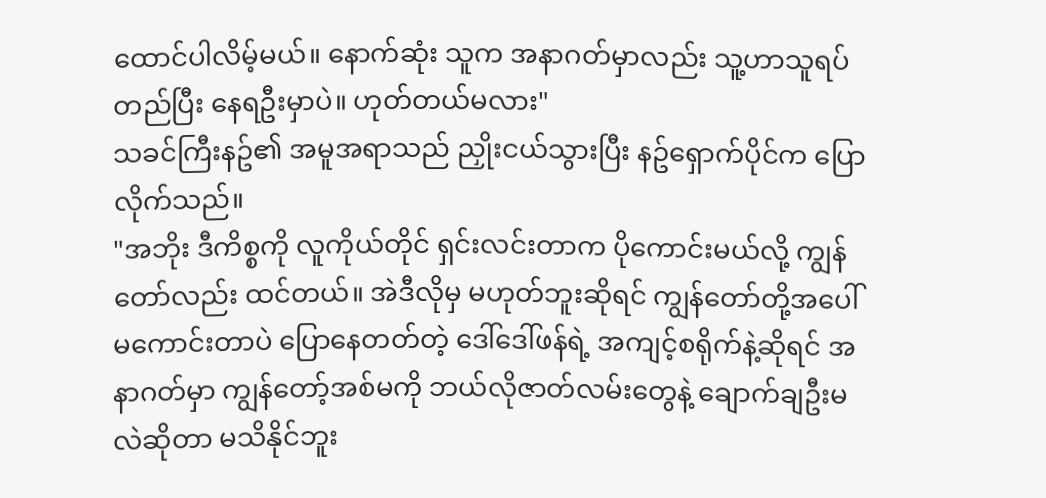ထောင်ပါလိမ့်မယ်။ နောက်ဆုံး သူက အနာဂတ်မှာလည်း သူ့ဟာသူရပ်တည်ပြီး နေရဦးမှာပဲ။ ဟုတ်တယ်မလား"
သခင်ကြီးနဥ်၏ အမူအရာသည် ညှိုးငယ်သွားပြီး နဥ်ရှောက်ပိုင်က ပြောလိုက်သည်။
"အဘိုး ဒီကိစ္စကို လူကိုယ်တိုင် ရှင်းလင်းတာက ပိုကောင်းမယ်လို့ ကျွန်တော်လည်း ထင်တယ်။ အဲဒီလိုမှ မဟုတ်ဘူးဆိုရင် ကျွန်တော်တို့အပေါ် မကောင်းတာပဲ ပြောနေတတ်တဲ့ ဒေါ်ဒေါ်ဖန်ရဲ့ အကျင့်စရိုက်နဲ့ဆိုရင် အနာဂတ်မှာ ကျွန်တော့်အစ်မကို ဘယ်လိုဇာတ်လမ်းတွေနဲ့ ချောက်ချဦးမလဲဆိုတာ မသိနိုင်ဘူး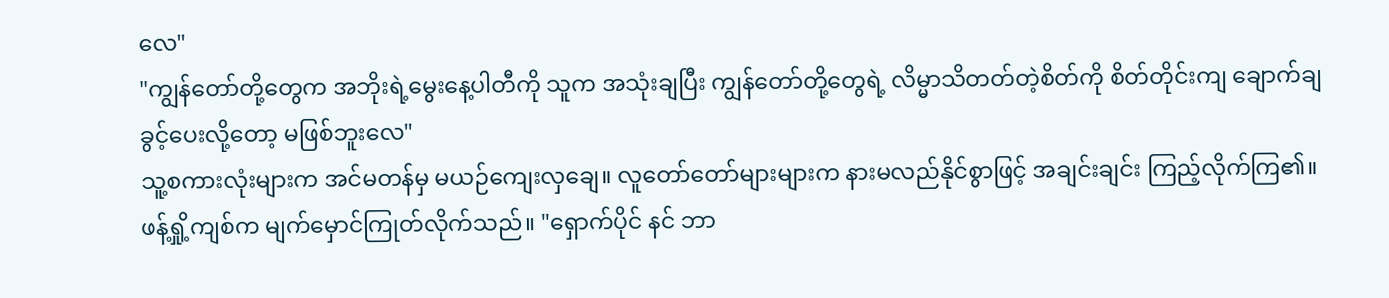လေ"
"ကျွန်တော်တို့တွေက အဘိုးရဲ့မွေးနေ့ပါတီကို သူက အသုံးချပြီး ကျွန်တော်တို့တွေရဲ့ လိမ္မာသိတတ်တဲ့စိတ်ကို စိတ်တိုင်းကျ ချောက်ချခွင့်ပေးလို့တော့ မဖြစ်ဘူးလေ"
သူ့စကားလုံးများက အင်မတန်မှ မယဉ်ကျေးလှချေ။ လူတော်တော်များများက နားမလည်နိုင်စွာဖြင့် အချင်းချင်း ကြည့်လိုက်ကြ၏။ ဖန့်ရှို့ကျစ်က မျက်မှောင်ကြုတ်လိုက်သည်။ "ရှောက်ပိုင် နင် ဘာ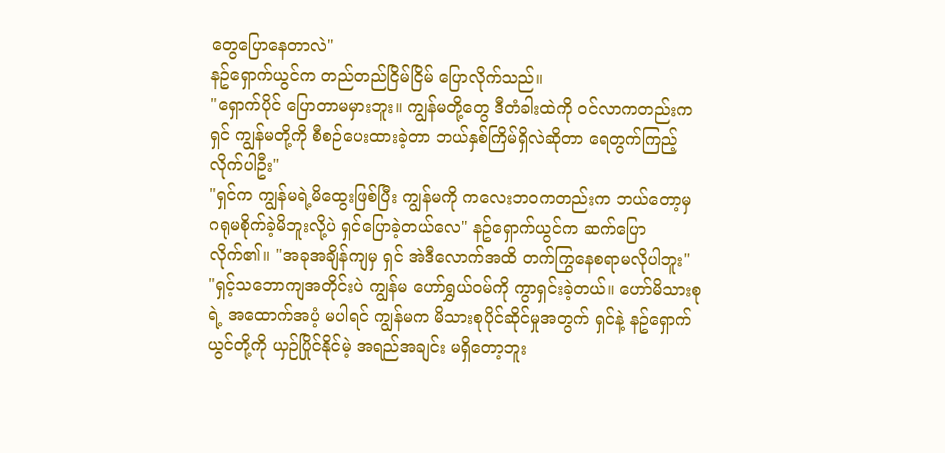တွေပြောနေတာလဲ"
နဥ်ရှောက်ယွင်က တည်တည်ငြိမ်ငြိမ် ပြောလိုက်သည်။
"ရှောက်ပိုင် ပြောတာမမှားဘူး။ ကျွန်မတို့တွေ ဒီတံခါးထဲကို ဝင်လာကတည်းက ရှင် ကျွန်မတို့ကို စီစဉ်ပေးထားခဲ့တာ ဘယ်နှစ်ကြိမ်ရှိလဲဆိုတာ ရေတွက်ကြည့်လိုက်ပါဦး"
"ရှင်က ကျွန်မရဲ့မိထွေးဖြစ်ပြီး ကျွန်မကို ကလေးဘဝကတည်းက ဘယ်တော့မှ ဂရုမစိုက်ခဲ့မိဘူးလို့ပဲ ရှင်ပြောခဲ့တယ်လေ" နဥ်ရှောက်ယွင်က ဆက်ပြောလိုက်၏။ "အခုအချိန်ကျမှ ရှင် အဲဒီလောက်အထိ တက်ကြွနေစရာမလိုပါဘူး"
"ရှင့်သဘောကျအတိုင်းပဲ ကျွန်မ ဟော်ရွှယ်ဝမ်ကို ကွာရှင်းခဲ့တယ်။ ဟော်မိသားစုရဲ့ အထောက်အပံ့ မပါရင် ကျွန်မက မိသားစုပိုင်ဆိုင်မှုအတွက် ရှင်နဲ့ နဥ်ရှောက်ယွင်တို့ကို ယှဉ်ပြိုင်နိုင်မဲ့ အရည်အချင်း မရှိတော့ဘူး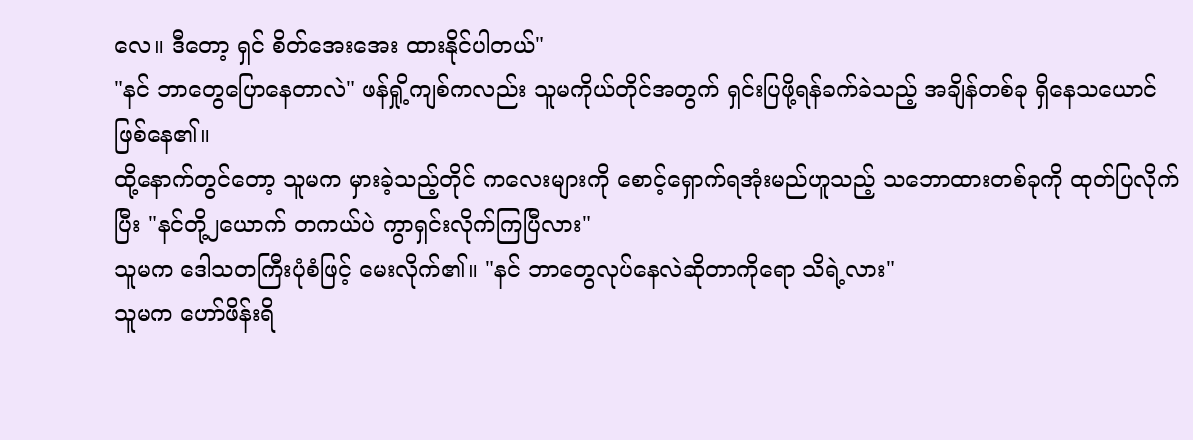လေ။ ဒီတော့ ရှင် စိတ်အေးအေး ထားနိုင်ပါတယ်"
"နင် ဘာတွေပြောနေတာလဲ" ဖန်ရှို့ကျစ်ကလည်း သူမကိုယ်တိုင်အတွက် ရှင်းပြဖို့ရန်ခက်ခဲသည့် အချိန်တစ်ခု ရှိနေသယောင် ဖြစ်နေ၏။
ထို့နောက်တွင်တော့ သူမက မှားခဲ့သည့်တိုင် ကလေးများကို စောင့်ရှောက်ရအုံးမည်ဟူသည့် သဘောထားတစ်ခုကို ထုတ်ပြလိုက်ပြီး "နင်တို့၂ယောက် တကယ်ပဲ ကွာရှင်းလိုက်ကြပြီလား"
သူမက ဒေါသတကြီးပုံစံဖြင့် မေးလိုက်၏။ "နင် ဘာတွေလုပ်နေလဲဆိုတာကိုရော သိရဲ့လား"
သူမက ဟော်ဖိန်းရိ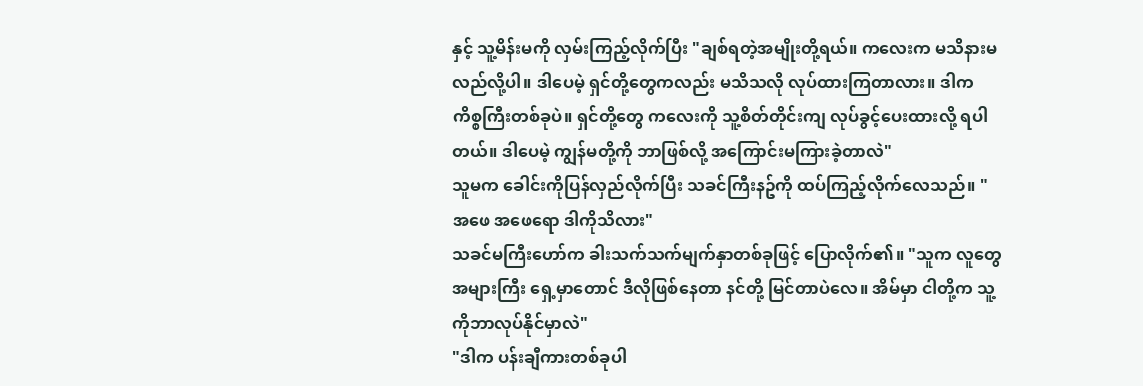နှင့် သူ့မိန်းမကို လှမ်းကြည့်လိုက်ပြီး "ချစ်ရတဲ့အမျိုးတို့ရယ်။ ကလေးက မသိနားမလည်လို့ပါ။ ဒါပေမဲ့ ရှင်တို့တွေကလည်း မသိသလို လုပ်ထားကြတာလား။ ဒါက ကိစ္စကြီးတစ်ခုပဲ။ ရှင်တို့တွေ ကလေးကို သူ့စိတ်တိုင်းကျ လုပ်ခွင့်ပေးထားလို့ ရပါတယ်။ ဒါပေမဲ့ ကျွန်မတို့ကို ဘာဖြစ်လို့ အကြောင်းမကြားခဲ့တာလဲ"
သူမက ခေါင်းကိုပြန်လှည်လိုက်ပြီး သခင်ကြီးနဥ်ကို ထပ်ကြည့်လိုက်လေသည်။ "အဖေ အဖေရော ဒါကိုသိလား"
သခင်မကြီးဟော်က ခါးသက်သက်မျက်နှာတစ်ခုဖြင့် ပြောလိုက်၏။ "သူက လူတွေအများကြီး ရှေ့မှာတောင် ဒီလိုဖြစ်နေတာ နင်တို့ မြင်တာပဲလေ။ အိမ်မှာ ငါတို့က သူ့ကိုဘာလုပ်နိုင်မှာလဲ"
"ဒါက ပန်းချီကားတစ်ခုပါ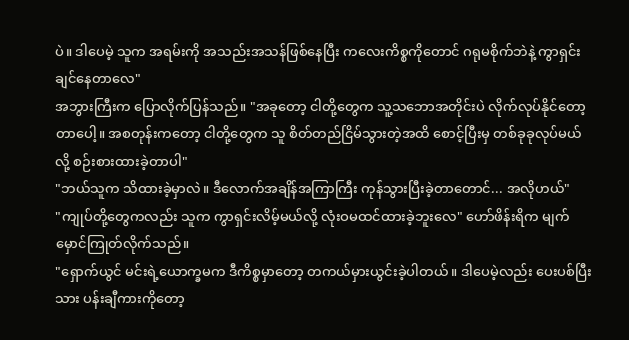ပဲ။ ဒါပေမဲ့ သူက အရမ်းကို အသည်းအသန်ဖြစ်နေပြီး ကလေးကိစ္စကိုတောင် ဂရုမစိုက်ဘဲနဲ့ ကွာရှင်းချင်နေတာလေ"
အဘွားကြီးက ပြောလိုက်ပြန်သည်။ "အခုတော့ ငါတို့တွေက သူ့သဘောအတိုင်းပဲ လိုက်လုပ်နိုင်တော့တာပေါ့။ အစတုန်းကတော့ ငါတို့တွေက သူ စိတ်တည်ငြိမ်သွားတဲ့အထိ စောင့်ပြီးမှ တစ်ခုခုလုပ်မယ်လို့ စဉ်းစားထားခဲ့တာပါ"
"ဘယ်သူက သိထားခဲ့မှာလဲ။ ဒီလောက်အချိန်အကြာကြီး ကုန်သွားပြီးခဲ့တာတောင်... အလိုဟယ်"
"ကျုပ်တို့တွေကလည်း သူက ကွာရှင်းလိမ့်မယ်လို့ လုံးဝမထင်ထားခဲ့ဘူးလေ" ဟော်ဖိန်းရိက မျက်မှောင်ကြုတ်လိုက်သည်။
"ရှောက်ယွင် မင်းရဲ့ယောက္ခမက ဒီကိစ္စမှာတော့ တကယ်မှားယွင်းခဲ့ပါတယ်။ ဒါပေမဲ့လည်း ပေးပစ်ပြီးသား ပန်းချီကားကိုတော့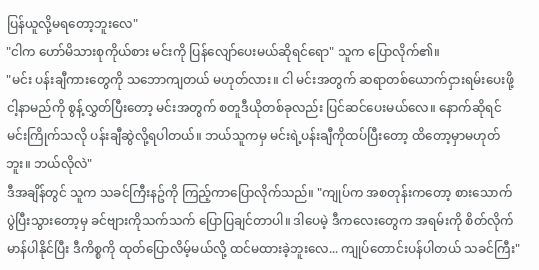ပြန်ယူလို့မရတော့ဘူးလေ"
"ငါက ဟော်မိသားစုကိုယ်စား မင်းကို ပြန်လျော်ပေးမယ်ဆိုရင်ရော" သူက ပြောလိုက်၏။
"မင်း ပန်းချီကားတွေကို သဘောကျတယ် မဟုတ်လား။ ငါ မင်းအတွက် ဆရာတစ်ယောက်ငှားရမ်းပေးဖို့ ငါ့နာမည်ကို စွန့်လွှတ်ပြီးတော့ မင်းအတွက် စတူဒီယိုတစ်ခုလည်း ပြင်ဆင်ပေးမယ်လေ။ နောက်ဆိုရင် မင်းကြိုက်သလို ပန်းချီဆွဲလို့ရပါတယ်။ ဘယ်သူကမှ မင်းရဲ့ပန်းချီကိုထပ်ပြီးတော့ ထိတော့မှာမဟုတ်ဘူး။ ဘယ်လိုလဲ"
ဒီအချိန်တွင် သူက သခင်ကြီးနဥ်ကို ကြည့်ကာပြောလိုက်သည်။ "ကျုပ်က အစတုန်းကတော့ စားသောက်ပွဲပြီးသွားတော့မှ ခင်ဗျားကိုသက်သက် ပြောပြချင်တာပါ။ ဒါပေမဲ့ ဒီကလေးတွေက အရမ်းကို စိတ်လိုက်မာန်ပါနိုင်ပြီး ဒီကိစ္စကို ထုတ်ပြောလိမ့်မယ်လို့ ထင်မထားခဲ့ဘူးလေ... ကျုပ်တောင်းပန်ပါတယ် သခင်ကြီး"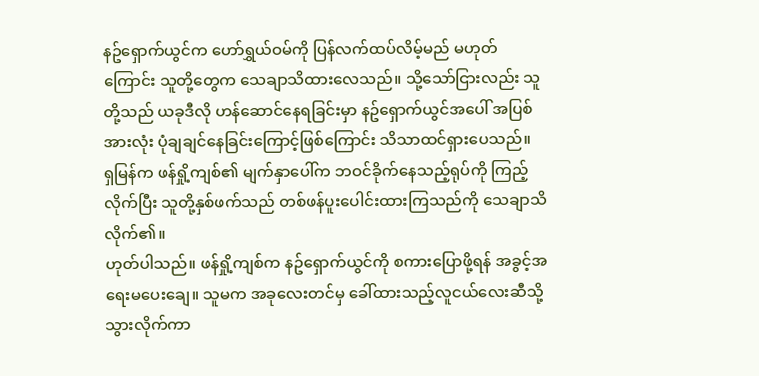နဥ်ရှောက်ယွင်က ဟော်ရွှယ်ဝမ်ကို ပြန်လက်ထပ်လိမ့်မည် မဟုတ်ကြောင်း သူတို့တွေက သေချာသိထားလေသည်။ သို့သော်ငြားလည်း သူတို့သည် ယခုဒီလို ဟန်ဆောင်နေရခြင်းမှာ နဥ်ရှောက်ယွင်အပေါ် အပြစ်အားလုံး ပုံချချင်နေခြင်းကြောင့်ဖြစ်ကြောင်း သိသာထင်ရှားပေသည်။
ရှမြန်က ဖန်ရှို့ကျစ်၏ မျက်နှာပေါ်က ဘဝင်ခိုက်နေသည့်ရုပ်ကို ကြည့်လိုက်ပြီး သူတို့နှစ်ဖက်သည် တစ်ဖန်ပူးပေါင်းထားကြသည်ကို သေချာသိလိုက်၏။
ဟုတ်ပါသည်။ ဖန်ရှို့ကျစ်က နဥ်ရှောက်ယွင်ကို စကားပြောဖို့ရန် အခွင့်အရေးမပေးချေ။ သူမက အခုလေးတင်မှ ခေါ်ထားသည့်လူငယ်လေးဆီသို့ သွားလိုက်ကာ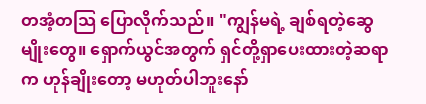တအံ့တသြ ပြောလိုက်သည်။ "ကျွန်မရဲ့ ချစ်ရတဲ့ဆွေမျိုးတွေ။ ရှောက်ယွင်အတွက် ရှင်တို့ရှာပေးထားတဲ့ဆရာက ဟုန်ချိုးတော့ မဟုတ်ပါဘူးနော်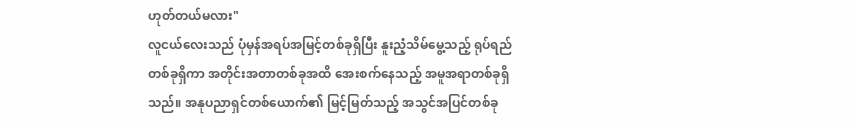ဟုတ်တယ်မလား"
လူငယ်လေးသည် ပုံမှန်အရပ်အမြင့်တစ်ခုရှိပြီး နူးညံ့သိမ်မွေ့သည့် ရုပ်ရည်တစ်ခုရှိကာ အတိုင်းအတာတစ်ခုအထိ အေးစက်နေသည့် အမူအရာတစ်ခုရှိသည်။ အနုပညာရှင်တစ်ယောက်၏ မြင့်မြတ်သည့် အသွင်အပြင်တစ်ခု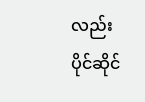လည်း ပိုင်ဆိုင်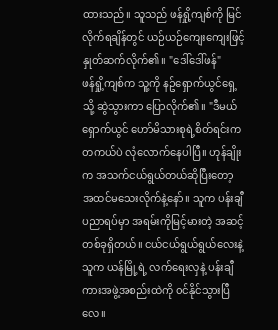ထားသည်။ သူသည် ဖန်ရှို့ကျစ်ကို မြင်လိုက်ရချိန်တွင် ယဉ်ယဉ်ကျေးကျေးဖြင့် နှုတ်ဆက်လိုက်၏။ "ဒေါ်ဒေါ်ဖန်"
ဖန်ရှို့ကျစ်က သူ့ကို နဥ်ရှောက်ယွင်ရှေ့သို့ ဆွဲသွားကာ ပြောလိုက်၏။ "ဒီမယ် ရှောက်ယွင် ဟော်မိသားစုရဲ့စိတ်ရင်းက တကယ်ပဲ လုံလောက်နေပါပြီ။ ဟုန်ချိုးက အသက်ငယ်ရွယ်တယ်ဆိုပြီးတော့ အထင်မသေးလိုက်နဲ့နော်။ သူက ပန်းချီပညာရပ်မှာ အရမ်းကိုမြင့်မားတဲ့ အဆင့်တစ်ခုရှိတယ်။ ငယ်ငယ်ရွယ်ရွယ်လေးနဲ့ သူက ယန်မြို့ရဲ့ လက်ရေးလှနဲ့ ပန်းချီကားအဖွဲ့အစည်းထဲကို ၀င်နိုင်သွားပြီလေ။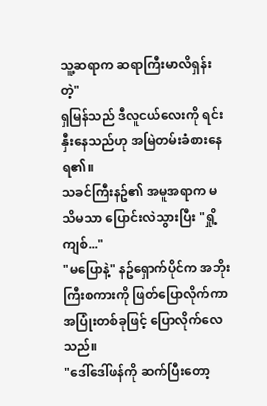သူ့ဆရာက ဆရာကြီးမာလိရှန်းတဲ့"
ရှမြန်သည် ဒီလူငယ်လေးကို ရင်းနှီးနေသည်ဟု အမြဲတမ်းခံစားနေရ၏။
သခင်ကြီးနဥ်၏ အမူအရာက မသိမသာ ပြောင်းလဲသွားပြီး "ရှို့ကျစ်..."
"မပြောနဲ့" နဥ်ရှောက်ပိုင်က အဘိုးကြီးစကားကို ဖြတ်ပြောလိုက်ကာ အပြုံးတစ်ခုဖြင့် ပြောလိုက်လေသည်။
"ဒေါ်ဒေါ်ဖန်ကို ဆက်ပြီးတော့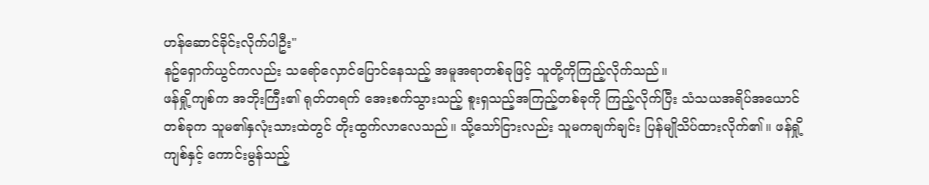ဟန်ဆောင်ခိုင်းလိုက်ပါဦး"
နဥ်ရှောက်ယွင်ကလည်း သရော်လှောင်ပြောင်နေသည့် အမူအရာတစ်ခုဖြင့် သူတို့ကိုကြည့်လိုက်သည်။
ဖန်ရှို့ကျစ်က အဘိုးကြီး၏ ရုတ်တရက် အေးစက်သွားသည့် စူးရှသည့်အကြည့်တစ်ခုကို ကြည့်လိုက်ပြီး သံသယအရိပ်အယောင်တစ်ခုက သူမ၏နှလုံးသားထဲတွင် တိုးထွက်လာလေသည်။ သို့သော်ငြားလည်း သူမကချက်ချင်း ပြန်မျိုသိပ်ထားလိုက်၏။ ဖန်ရှို့ကျစ်နှင့် ကောင်းမွန်သည့်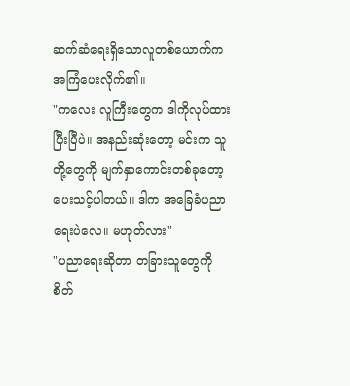ဆက်ဆံရေးရှိသောလူတစ်ယောက်က အကြံပေးလိုက်၏။
"ကလေး လူကြီးတွေက ဒါကိုလုပ်ထားပြီးပြီပဲ။ အနည်းဆုံးတော့ မင်းက သူတို့တွေကို မျက်နှာကောင်းတစ်ခုတော့ ပေးသင့်ပါတယ်။ ဒါက အခြေခံပညာရေးပဲလေ။ မဟုတ်လား"
"ပညာရေးဆိုတာ တခြားသူတွေကို စိတ်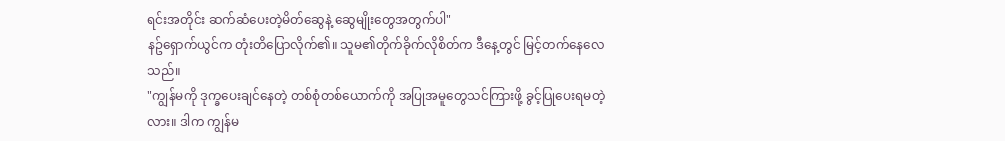ရင်းအတိုင်း ဆက်ဆံပေးတဲ့မိတ်ဆွေနဲ့ ဆွေမျိုးတွေအတွက်ပါ"
နဥ်ရှောက်ယွင်က တုံးတိပြောလိုက်၏။ သူမ၏တိုက်ခိုက်လိုစိတ်က ဒီနေ့တွင် မြင့်တက်နေလေသည်။
"ကျွန်မကို ဒုက္ခပေးချင်နေတဲ့ တစ်စုံတစ်ယောက်ကို အပြုအမူတွေသင်ကြားဖို့ ခွင့်ပြုပေးရမတဲ့လား။ ဒါက ကျွန်မ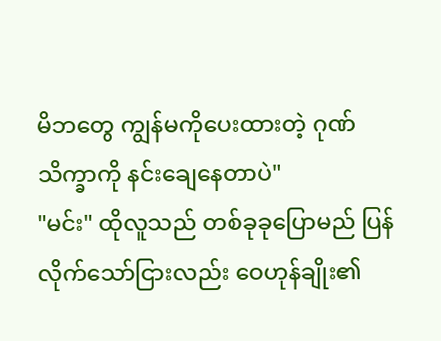မိဘတွေ ကျွန်မကိုပေးထားတဲ့ ဂုဏ်သိက္ခာကို နင်းချေနေတာပဲ"
"မင်း" ထိုလူသည် တစ်ခုခုပြောမည် ပြန်လိုက်သော်ငြားလည်း ဝေဟုန်ချိုး၏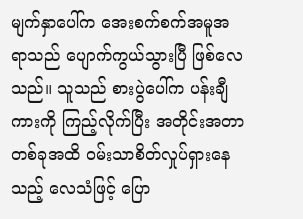မျက်နှာပေါ်က အေးစက်စက်အမူအရာသည် ပျောက်ကွယ်သွားပြီ ဖြစ်လေသည်။ သူသည် စားပွဲပေါ်က ပန်းချီကားကို ကြည့်လိုက်ပြီး အတိုင်းအတာတစ်ခုအထိ ဝမ်းသာစိတ်လှုပ်ရှားနေသည့် လေသံဖြင့် ပြော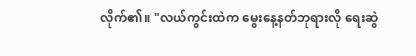လိုက်၏။ "လယ်ကွင်းထဲက မွေးနေ့နတ်ဘုရားလို ရေးဆွဲ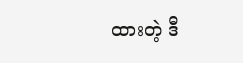ထားတဲ့ ဒီ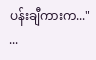ပန်းချီကားက..."
...